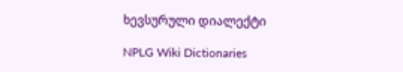ხევსურული დიალექტი

NPLG Wiki Dictionaries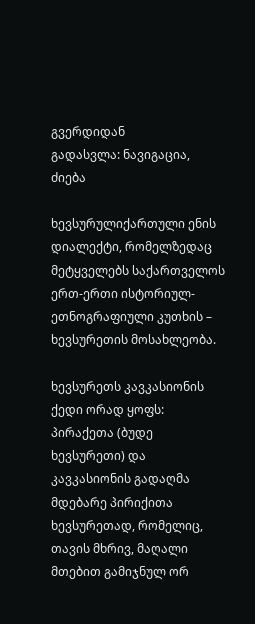გვერდიდან
გადასვლა: ნავიგაცია, ძიება

ხევსურულიქართული ენის დიალექტი, რომელზედაც მეტყველებს საქართველოს ერთ-ერთი ისტორიულ-ეთნოგრაფიული კუთხის – ხევსურეთის მოსახლეობა.

ხევსურეთს კავკასიონის ქედი ორად ყოფს: პირაქეთა (ბუდე ხევსურეთი) და კავკასიონის გადაღმა მდებარე პირიქითა ხევსურეთად, რომელიც, თავის მხრივ, მაღალი მთებით გამიჯნულ ორ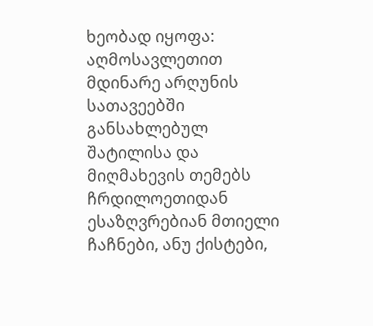ხეობად იყოფა: აღმოსავლეთით მდინარე არღუნის სათავეებში განსახლებულ შატილისა და მიღმახევის თემებს ჩრდილოეთიდან ესაზღვრებიან მთიელი ჩაჩნები, ანუ ქისტები,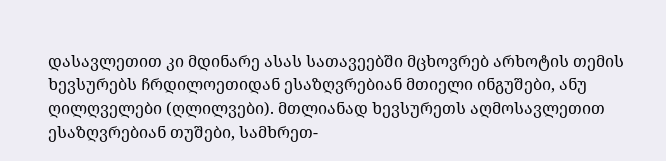დასავლეთით კი მდინარე ასას სათავეებში მცხოვრებ არხოტის თემის ხევსურებს ჩრდილოეთიდან ესაზღვრებიან მთიელი ინგუშები, ანუ ღილღველები (ღლილვები). მთლიანად ხევსურეთს აღმოსავლეთით ესაზღვრებიან თუშები, სამხრეთ-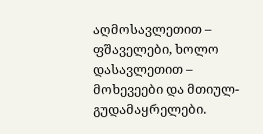აღმოსავლეთით – ფშაველები, ხოლო დასავლეთით – მოხევეები და მთიულ-გუდამაყრელები.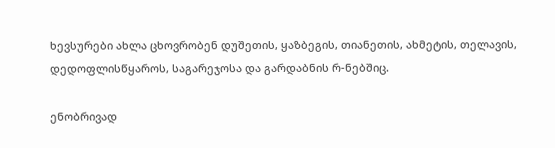ხევსურები ახლა ცხოვრობენ დუშეთის, ყაზბეგის, თიანეთის, ახმეტის, თელავის, დედოფლისწყაროს, საგარეჯოსა და გარდაბნის რ-ნებშიც.

ენობრივად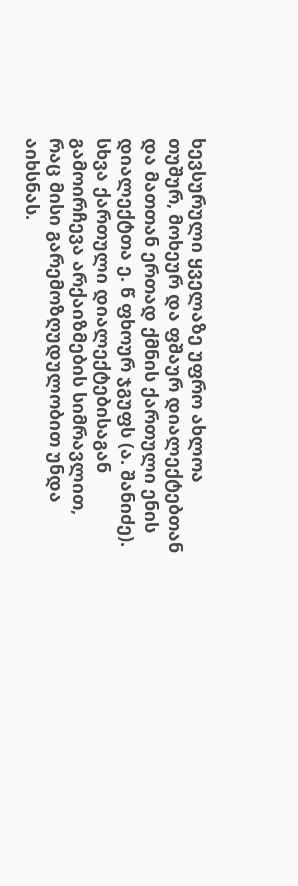ხევსურული ყველაზე უფრო ახლოა თუშურ, მოხეურ და ფშაურ დიალექტებთან და მათთან ერთად ქმნის ქართული ენის დიალექტთა ე. წ ფხოურ ჯგუფს (ა. შანიძე). სხვა ქართული დიალექტებისაგან გამოირჩევა არქაიზმების სიმრავლით, რაც მისი გარემოზღუდულობით უნდა აიხსნას.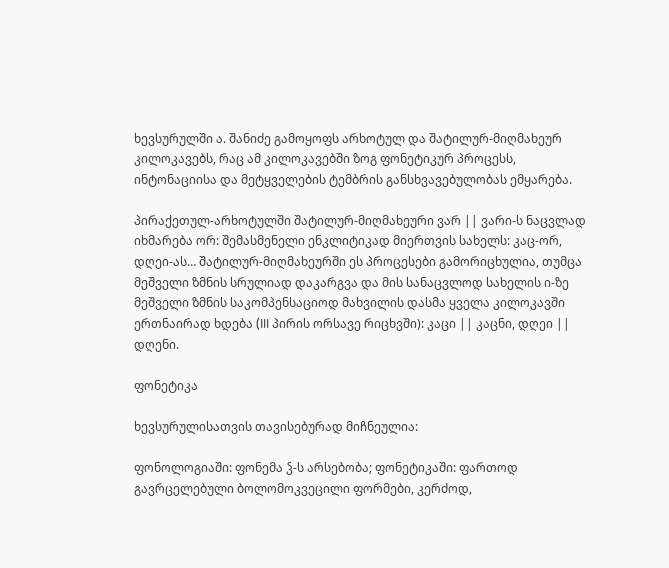ხევსურულში ა. შანიძე გამოყოფს არხოტულ და შატილურ-მიღმახეურ კილოკავებს, რაც ამ კილოკავებში ზოგ ფონეტიკურ პროცესს, ინტონაციისა და მეტყველების ტემბრის განსხვავებულობას ემყარება.

პირაქეთულ-არხოტულში შატილურ-მიღმახეური ვარ || ვარი-ს ნაცვლად იხმარება ორ: შემასმენელი ენკლიტიკად მიერთვის სახელს: კაც-ორ, დღეი-ას… შატილურ-მიღმახეურში ეს პროცესები გამორიცხულია, თუმცა მეშველი ზმნის სრულიად დაკარგვა და მის სანაცვლოდ სახელის ი-ზე მეშველი ზმნის საკომპენსაციოდ მახვილის დასმა ყველა კილოკავში ერთნაირად ხდება (III პირის ორსავე რიცხვში): კაცი || კაცნი, დღეი || დღენი.

ფონეტიკა

ხევსურულისათვის თავისებურად მიჩნეულია:

ფონოლოგიაში: ფონემა ჴ-ს არსებობა; ფონეტიკაში: ფართოდ გავრცელებული ბოლომოკვეცილი ფორმები, კერძოდ,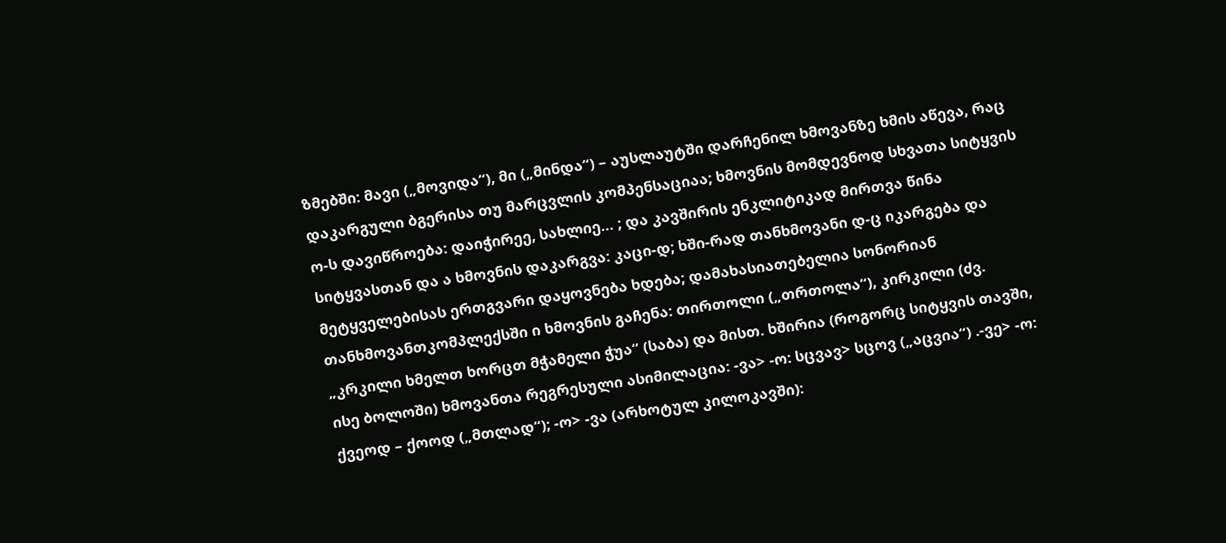ზმებში: მავი („მოვიდა“), მი („მინდა“) – აუსლაუტში დარჩენილ ხმოვანზე ხმის აწევა, რაც დაკარგული ბგერისა თუ მარცვლის კომპენსაციაა; ხმოვნის მომდევნოდ სხვათა სიტყვის ო-ს დავიწროება: დაიჭირეე, სახლიე… ; და კავშირის ენკლიტიკად მირთვა წინა სიტყვასთან და ა ხმოვნის დაკარგვა: კაცი-დ; ხში-რად თანხმოვანი დ-ც იკარგება და მეტყველებისას ერთგვარი დაყოვნება ხდება; დამახასიათებელია სონორიან თანხმოვანთკომპლექსში ი ხმოვნის გაჩენა: თირთოლი („თრთოლა“), კირკილი (ძვ. „კრკილი ხმელთ ხორცთ მჭამელი ჭუა“ (საბა) და მისთ. ხშირია (როგორც სიტყვის თავში, ისე ბოლოში) ხმოვანთა რეგრესული ასიმილაცია: -ვა> -ო: სცვავ> სცოვ („აცვია“) .-ვე> -ო: ქვეოდ – ქოოდ („მთლად“); -ო> -ვა (არხოტულ კილოკავში):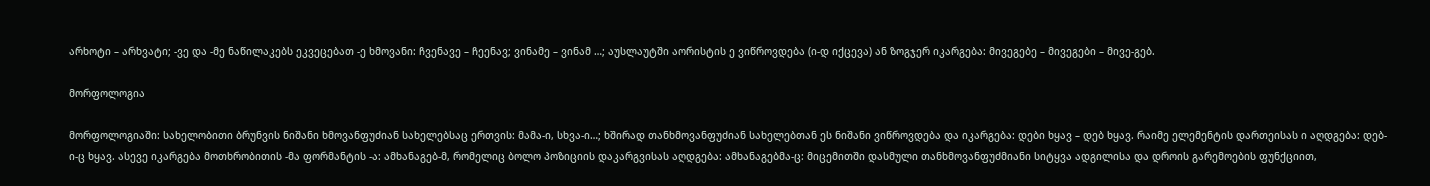არხოტი – არხვატი; -ვე და -მე ნაწილაკებს ეკვეცებათ -ე ხმოვანი: ჩვენავე – ჩეენავ; ვინამე – ვინამ …; აუსლაუტში აორისტის ე ვიწროვდება (ი-დ იქცევა) ან ზოგჯერ იკარგება: მივეგებე – მივეგები – მივე-გებ.

მორფოლოგია

მორფოლოგიაში: სახელობითი ბრუნვის ნიშანი ხმოვანფუძიან სახელებსაც ერთვის: მამა-ი, სხვა-ი…; ხშირად თანხმოვანფუძიან სახელებთან ეს ნიშანი ვიწროვდება და იკარგება: დები ხყავ – დებ ხყავ. რაიმე ელემენტის დართეისას ი აღდგება: დებ-ი-ც ხყავ. ასევე იკარგება მოთხრობითის -მა ფორმანტის -ა: ამხანაგებ-მ, რომელიც ბოლო პოზიციის დაკარგვისას აღდგება: ამხანაგებმა-ც: მიცემითში დასმული თანხმოვანფუძმიანი სიტყვა ადგილისა და დროის გარემოების ფუნქციით,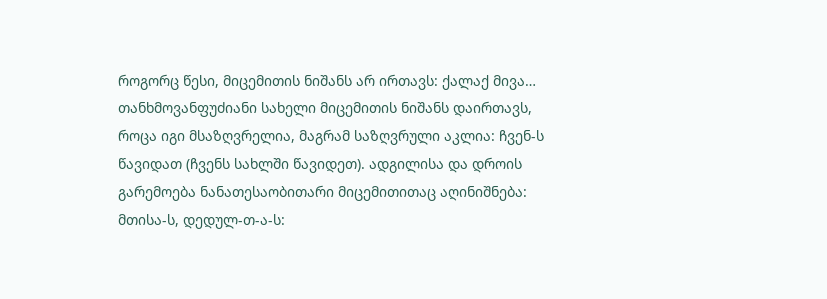როგორც წესი, მიცემითის ნიშანს არ ირთავს: ქალაქ მივა… თანხმოვანფუძიანი სახელი მიცემითის ნიშანს დაირთავს, როცა იგი მსაზღვრელია, მაგრამ საზღვრული აკლია: ჩვენ-ს წავიდათ (ჩვენს სახლში წავიდეთ). ადგილისა და დროის გარემოება ნანათესაობითარი მიცემითითაც აღინიშნება: მთისა-ს, დედულ-თ-ა-ს: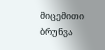მიცემითი ბრუნვა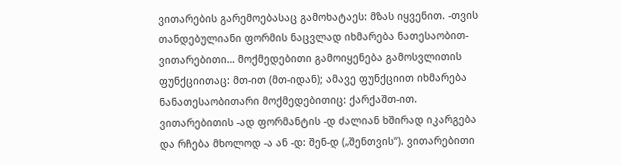ვითარების გარემოებასაც გამოხატაეს: მზას იყვენით. -თვის თანდებულიანი ფორმის ნაცვლად იხმარება ნათესაობით-ვითარებითი… მოქმედებითი გამოიყენება გამოსვლითის ფუნქციითაც: მთ-ით (მთ-იდან); ამავე ფუნქციით იხმარება ნანათესაობითარი მოქმედებითიც: ქარქაშთ-ით. ვითარებითის -ად ფორმანტის -დ ძალიან ხშირად იკარგება და რჩება მხოლოდ -ა ან -დ: შენ-დ („შენთვის“). ვითარებითი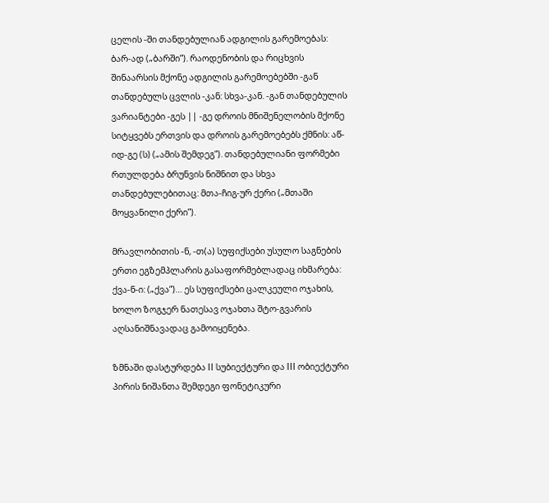ცელის -ში თანდებულიან ადგილის გარემოებას: ბარ-ად („ბარში“). რაოდენობის და რიცხვის შინაარსის მქონე ადგილის გარემოებებში -გან თანდებულს ცვლის -კან: სხვა-კან. -გან თანდებულის ვარიანტები -გეს || -გე დროის მნიშენელობის მქონე სიტყვებს ერთვის და დროის გარემოებებს ქმნის: აწ-იდ-გე (ს) („ამის შემდეგ“). თანდებულიანი ფორმები რთულდება ბრუნვის ნიშნით და სხვა თანდებულებითაც: მთა-ჩიგ-ურ ქერი („მთაში მოყვანილი ქერი”).

მრავლობითის -ნ, -თ(ა) სუფიქსები უსულო საგნების ერთი ეგზემპლარის გასაფორმებლადაც იხმარება: ქვა-ნ-ი: („ქვა“)… ეს სუფიქსები ცალკეული ოჯახის, ხოლო ზოგჯერ ნათესავ ოჯახთა შტო-გვარის აღსანიშნავადაც გამოიყენება.

ზმნაში დასტურდება II სუბიექტური და III ობიექტური პირის ნიშანთა შემდეგი ფონეტიკური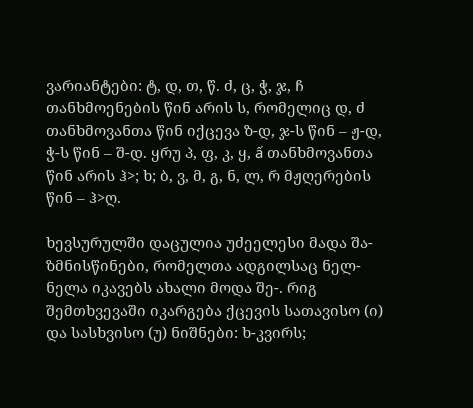ვარიანტები: ტ, დ, თ, წ. ძ, ც, ჭ, ჯ, ჩ თანხმოენების წინ არის ს, რომელიც დ, ძ თანხმოვანთა წინ იქცევა ზ-დ, ჯ-ს წინ – ჟ-დ, ჭ-ს წინ – შ-დ. ყრუ პ, ფ, კ, ყ, ấ თანხმოვანთა წინ არის ჰ>; ხ; ბ, ვ, მ, გ, ნ, ლ, რ მჟღერების წინ – ჰ>ღ.

ხევსურულში დაცულია უძეელესი მადა შა- ზმნისწინები, რომელთა ადგილსაც ნელ-ნელა იკავებს ახალი მოდა შე-. რიგ შემთხვევაში იკარგება ქცევის სათავისო (ი) და სასხვისო (უ) ნიშნები: ხ-კვირს;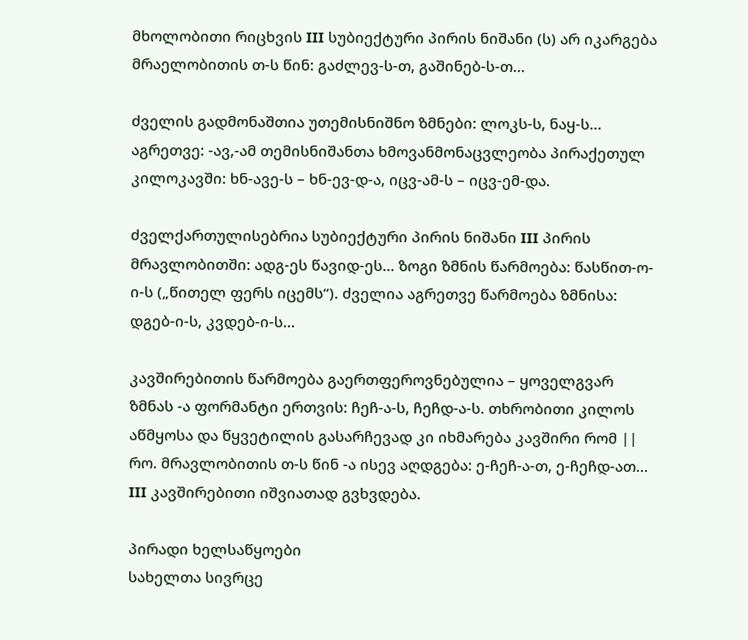მხოლობითი რიცხვის III სუბიექტური პირის ნიშანი (ს) არ იკარგება მრაელობითის თ-ს წინ: გაძლევ-ს-თ, გაშინებ-ს-თ…

ძველის გადმონაშთია უთემისნიშნო ზმნები: ლოკს-ს, ნაყ-ს… აგრეთვე: -ავ,-ამ თემისნიშანთა ხმოვანმონაცვლეობა პირაქეთულ კილოკავში: ხნ-ავე-ს – ხნ-ევ-დ-ა, იცვ-ამ-ს – იცვ-ემ-და.

ძველქართულისებრია სუბიექტური პირის ნიშანი III პირის მრავლობითში: ადგ-ეს წავიდ-ეს… ზოგი ზმნის წარმოება: წასწით-ო-ი-ს („წითელ ფერს იცემს“). ძველია აგრეთვე წარმოება ზმნისა: დგებ-ი-ს, კვდებ-ი-ს…

კავშირებითის წარმოება გაერთფეროვნებულია – ყოველგვარ ზმნას -ა ფორმანტი ერთვის: ჩეჩ-ა-ს, ჩეჩდ-ა-ს. თხრობითი კილოს აწმყოსა და წყვეტილის გასარჩევად კი იხმარება კავშირი რომ || რო. მრავლობითის თ-ს წინ -ა ისევ აღდგება: ე-ჩეჩ-ა-თ, ე-ჩეჩდ-ათ… III კავშირებითი იშვიათად გვხვდება.

პირადი ხელსაწყოები
სახელთა სივრცე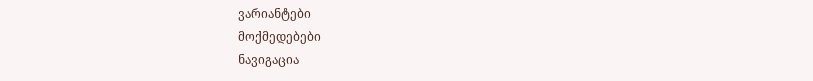ვარიანტები
მოქმედებები
ნავიგაცია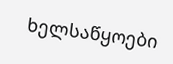ხელსაწყოები